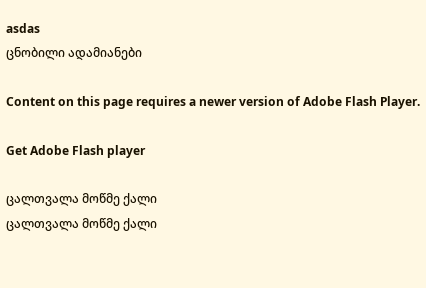asdas
ცნობილი ადამიანები

Content on this page requires a newer version of Adobe Flash Player.

Get Adobe Flash player

ცალთვალა მოწმე ქალი
ცალთვალა მოწმე ქალი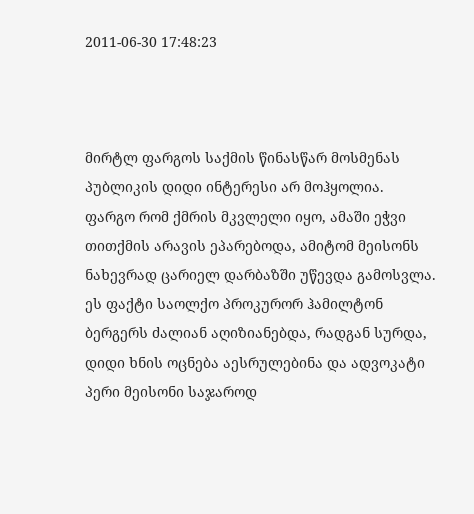2011-06-30 17:48:23



მირტლ ფარგოს საქმის წინასწარ მოსმენას პუბლიკის დიდი ინტერესი არ მოჰყოლია. ფარგო რომ ქმრის მკვლელი იყო, ამაში ეჭვი თითქმის არავის ეპარებოდა, ამიტომ მეისონს ნახევრად ცარიელ დარბაზში უწევდა გამოსვლა. ეს ფაქტი საოლქო პროკურორ ჰამილტონ ბერგერს ძალიან აღიზიანებდა, რადგან სურდა, დიდი ხნის ოცნება აესრულებინა და ადვოკატი პერი მეისონი საჯაროდ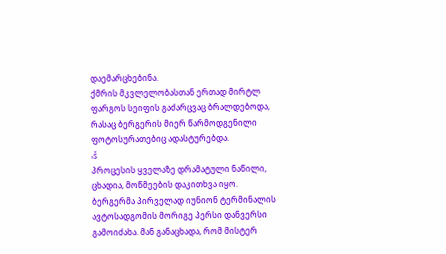დაემარცხებინა.
ქმრის მკვლელობასთან ერთად მირტლ ფარგოს სეიფის გაძარცვაც ბრალდებოდა, რასაც ბერგერის მიერ წარმოდგენილი ფოტოსურათებიც ადასტურებდა.
›š
პროცესის ყველაზე დრამატული ნაწილი, ცხადია, მოწმეების დაკითხვა იყო.
ბერგერმა პირველად იუნიონ ტერმინალის ავტოსადგომის მორიგე პერსი დანვერსი გამოიძახა. მან განაცხადა, რომ მისტერ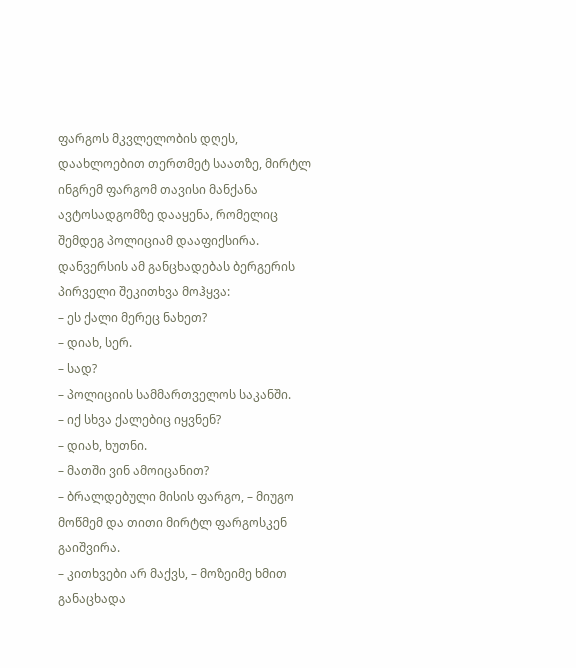ფარგოს მკვლელობის დღეს, დაახლოებით თერთმეტ საათზე, მირტლ ინგრემ ფარგომ თავისი მანქანა ავტოსადგომზე დააყენა, რომელიც შემდეგ პოლიციამ დააფიქსირა. დანვერსის ამ განცხადებას ბერგერის პირველი შეკითხვა მოჰყვა:
– ეს ქალი მერეც ნახეთ?
– დიახ, სერ.
– სად?
– პოლიციის სამმართველოს საკანში.
– იქ სხვა ქალებიც იყვნენ?
– დიახ, ხუთნი.
– მათში ვინ ამოიცანით?
– ბრალდებული მისის ფარგო, – მიუგო მოწმემ და თითი მირტლ ფარგოსკენ გაიშვირა.
– კითხვები არ მაქვს, – მოზეიმე ხმით განაცხადა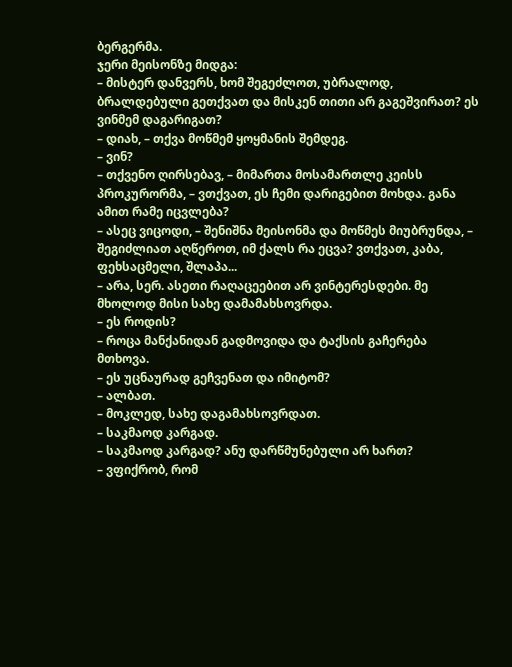ბერგერმა.
ჯერი მეისონზე მიდგა:
– მისტერ დანვერს, ხომ შეგეძლოთ, უბრალოდ, ბრალდებული გეთქვათ და მისკენ თითი არ გაგეშვირათ? ეს ვინმემ დაგარიგათ?
– დიახ, – თქვა მოწმემ ყოყმანის შემდეგ.
– ვინ?
– თქვენო ღირსებავ, – მიმართა მოსამართლე კეისს პროკურორმა, – ვთქვათ, ეს ჩემი დარიგებით მოხდა. განა ამით რამე იცვლება?
– ასეც ვიცოდი, – შენიშნა მეისონმა და მოწმეს მიუბრუნდა, – შეგიძლიათ აღწეროთ, იმ ქალს რა ეცვა? ვთქვათ, კაბა, ფეხსაცმელი, შლაპა...
– არა, სერ. ასეთი რაღაცეებით არ ვინტერესდები. მე მხოლოდ მისი სახე დამამახსოვრდა.
– ეს როდის?
– როცა მანქანიდან გადმოვიდა და ტაქსის გაჩერება მთხოვა.
– ეს უცნაურად გეჩვენათ და იმიტომ?
– ალბათ.
– მოკლედ, სახე დაგამახსოვრდათ.
– საკმაოდ კარგად.
– საკმაოდ კარგად? ანუ დარწმუნებული არ ხართ?
– ვფიქრობ, რომ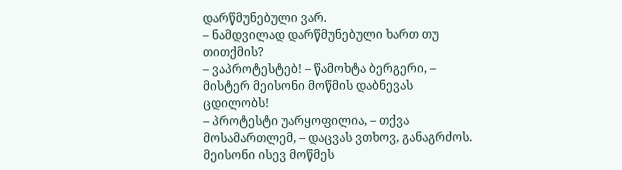დარწმუნებული ვარ.
– ნამდვილად დარწმუნებული ხართ თუ თითქმის?
– ვაპროტესტებ! – წამოხტა ბერგერი, – მისტერ მეისონი მოწმის დაბნევას ცდილობს!
– პროტესტი უარყოფილია, – თქვა მოსამართლემ, – დაცვას ვთხოვ, განაგრძოს.
მეისონი ისევ მოწმეს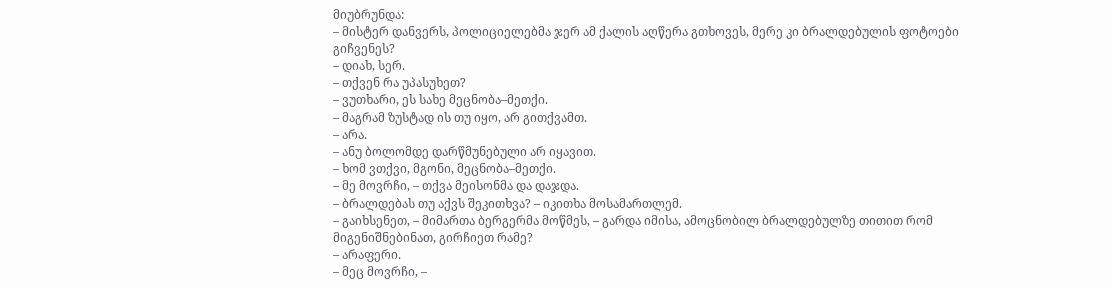მიუბრუნდა:
– მისტერ დანვერს, პოლიციელებმა ჯერ ამ ქალის აღწერა გთხოვეს, მერე კი ბრალდებულის ფოტოები გიჩვენეს?
– დიახ, სერ.
– თქვენ რა უპასუხეთ?
– ვუთხარი, ეს სახე მეცნობა–მეთქი.
– მაგრამ ზუსტად ის თუ იყო, არ გითქვამთ.
– არა.
– ანუ ბოლომდე დარწმუნებული არ იყავით.
– ხომ ვთქვი, მგონი, მეცნობა–მეთქი.
– მე მოვრჩი, – თქვა მეისონმა და დაჯდა.
– ბრალდებას თუ აქვს შეკითხვა? – იკითხა მოსამართლემ.
– გაიხსენეთ, – მიმართა ბერგერმა მოწმეს, – გარდა იმისა, ამოცნობილ ბრალდებულზე თითით რომ მიგენიშნებინათ, გირჩიეთ რამე?
– არაფერი.
– მეც მოვრჩი, –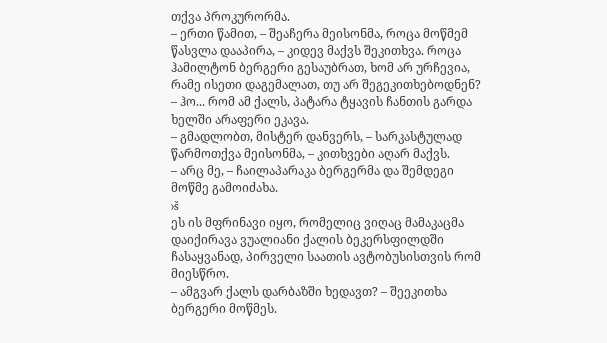თქვა პროკურორმა.
– ერთი წამით, – შეაჩერა მეისონმა, როცა მოწმემ წასვლა დააპირა, – კიდევ მაქვს შეკითხვა. როცა ჰამილტონ ბერგერი გესაუბრათ, ხომ არ ურჩევია, რამე ისეთი დაგემალათ, თუ არ შეგეკითხებოდნენ?
– ჰო... რომ ამ ქალს, პატარა ტყავის ჩანთის გარდა ხელში არაფერი ეკავა.
– გმადლობთ, მისტერ დანვერს, – სარკასტულად წარმოთქვა მეისონმა, – კითხვები აღარ მაქვს.
– არც მე, – ჩაილაპარაკა ბერგერმა და შემდეგი მოწმე გამოიძახა.
›š
ეს ის მფრინავი იყო, რომელიც ვიღაც მამაკაცმა დაიქირავა ვუალიანი ქალის ბეკერსფილდში ჩასაყვანად, პირველი საათის ავტობუსისთვის რომ მიესწრო.
– ამგვარ ქალს დარბაზში ხედავთ? – შეეკითხა ბერგერი მოწმეს.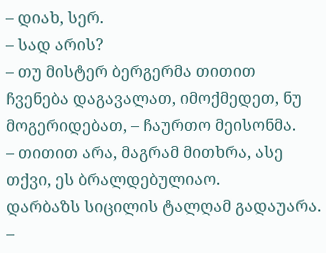– დიახ, სერ.
– სად არის?
– თუ მისტერ ბერგერმა თითით ჩვენება დაგავალათ, იმოქმედეთ, ნუ მოგერიდებათ, – ჩაურთო მეისონმა.
– თითით არა, მაგრამ მითხრა, ასე თქვი, ეს ბრალდებულიაო.
დარბაზს სიცილის ტალღამ გადაუარა.
–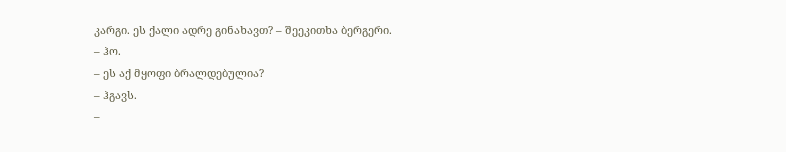კარგი. ეს ქალი ადრე გინახავთ? – შეეკითხა ბერგერი.
– ჰო.
– ეს აქ მყოფი ბრალდებულია?
– ჰგავს.
–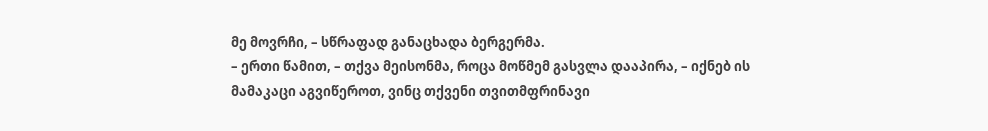მე მოვრჩი, – სწრაფად განაცხადა ბერგერმა.
– ერთი წამით, – თქვა მეისონმა, როცა მოწმემ გასვლა დააპირა, – იქნებ ის მამაკაცი აგვიწეროთ, ვინც თქვენი თვითმფრინავი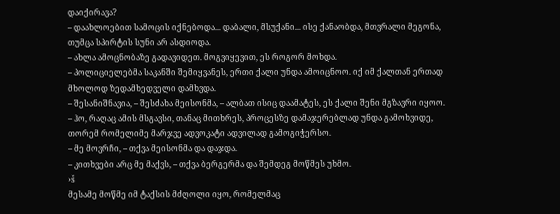დაიქირავა?
– დაახლოებით სამოცის იქნებოდა... დაბალი, მსუქანი... ისე ქანაობდა, მთვრალი მეგონა, თუმცა სპირტის სუნი არ ასდიოდა.
– ახლა ამოცნობაზე გადავიდეთ. მოგვიყევით, ეს როგორ მოხდა.
– პოლიციელებმა საკანში შემიყვანეს, ერთი ქალი უნდა ამოიცნოო. იქ იმ ქალთან ერთად მხოლოდ ზედამხედველი დამხვდა.
– შესანიშნავია, – შესძახა მეისონმა, – ალბათ ისიც დაამატეს, ეს ქალი შენი მგზავრი იყოო.
– ჰო, რაღაც ამის მსგავსი, თანაც მითხრეს, პროცესზე დამაჯერებლად უნდა გამოხვიდე, თორემ რომელიმე მარჯვე ადვოკატი ადვილად გამოგიჭერსო.
– მე მოვრჩი, – თქვა მეისონმა და დაჯდა.
– კითხვები არც მე მაქვს, – თქვა ბერგერმა და შემდეგ მოწმეს უხმო.
›š
მესამე მოწმე იმ ტაქსის მძღოლი იყო, რომელმაც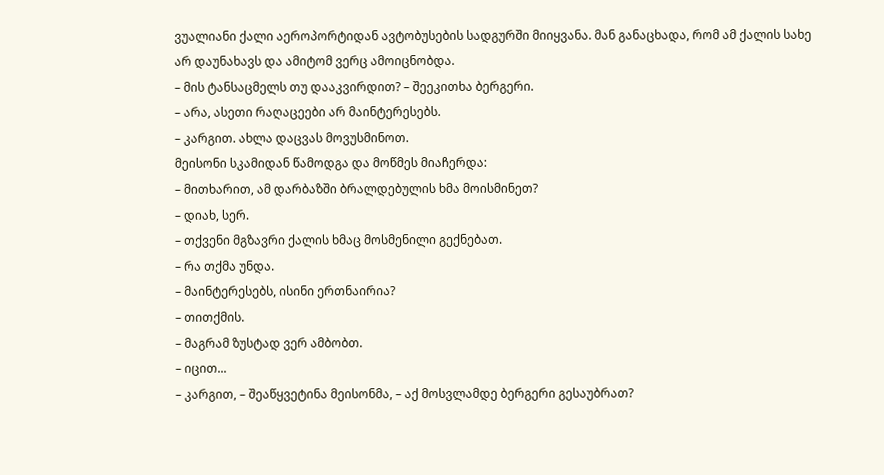ვუალიანი ქალი აეროპორტიდან ავტობუსების სადგურში მიიყვანა. მან განაცხადა, რომ ამ ქალის სახე არ დაუნახავს და ამიტომ ვერც ამოიცნობდა.
– მის ტანსაცმელს თუ დააკვირდით? – შეეკითხა ბერგერი.
– არა, ასეთი რაღაცეები არ მაინტერესებს.
– კარგით. ახლა დაცვას მოვუსმინოთ.
მეისონი სკამიდან წამოდგა და მოწმეს მიაჩერდა:
– მითხარით, ამ დარბაზში ბრალდებულის ხმა მოისმინეთ?
– დიახ, სერ.
– თქვენი მგზავრი ქალის ხმაც მოსმენილი გექნებათ.
– რა თქმა უნდა.
– მაინტერესებს, ისინი ერთნაირია?
– თითქმის.
– მაგრამ ზუსტად ვერ ამბობთ.
– იცით...
– კარგით, – შეაწყვეტინა მეისონმა, – აქ მოსვლამდე ბერგერი გესაუბრათ?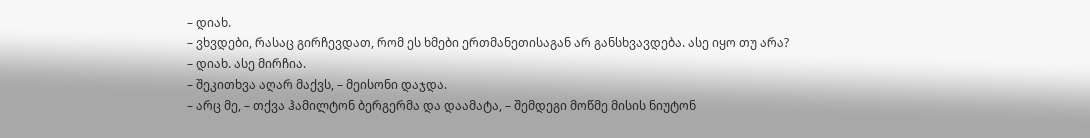– დიახ.
– ვხვდები, რასაც გირჩევდათ, რომ ეს ხმები ერთმანეთისაგან არ განსხვავდება. ასე იყო თუ არა?
– დიახ. ასე მირჩია.
– შეკითხვა აღარ მაქვს, – მეისონი დაჯდა.
– არც მე, – თქვა ჰამილტონ ბერგერმა და დაამატა, – შემდეგი მოწმე მისის ნიუტონ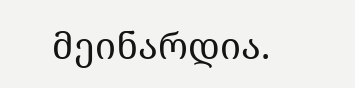მეინარდია.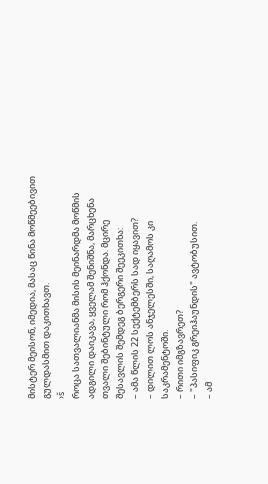მისტერ მეისონ, იმედია, მასაც წინა მოწმეებივით გულდასმით დაკითხავთ.
›š
როცა სათვალიანმა მისის მეინარდმა მოწმის ადგილი დაიკავა, ყველამ შენიშნა, მარცხენა თვალი შებინტული რომ ჰქონდა. მცირე შესავლის შემდეგ ბერგერი შეეკითხა:
– ამა წლის 22 სექტემბერს სად იყავით?
– დილით ლოს ანჯელესში, საღამოს კი საკრამენტოში.
– რითი იმგზავრეთ?
– "პასიფიკ გრეიჰაუნდის" ავტობუსით.
– ამ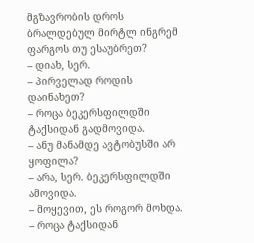მგზავრობის დროს ბრალდებულ მირტლ ინგრემ ფარგოს თუ ესაუბრეთ?
– დიახ, სერ.
– პირველად როდის დაინახეთ?
– როცა ბეკერსფილდში ტაქსიდან გადმოვიდა.
– ანუ მანამდე ავტობუსში არ ყოფილა?
– არა, სერ. ბეკერსფილდში ამოვიდა.
– მოყევით, ეს როგორ მოხდა.
– როცა ტაქსიდან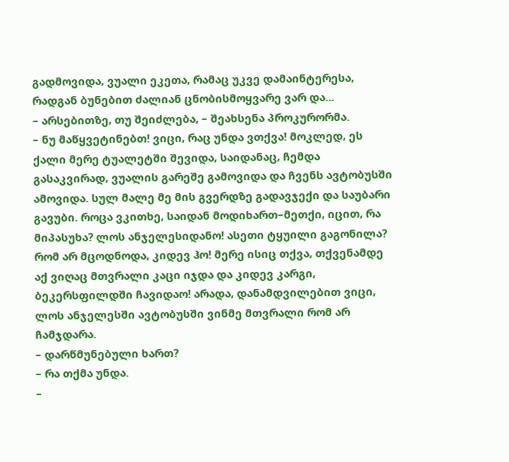გადმოვიდა, ვუალი ეკეთა, რამაც უკვე დამაინტერესა, რადგან ბუნებით ძალიან ცნობისმოყვარე ვარ და...
– არსებითზე, თუ შეიძლება, – შეახსენა პროკურორმა.
– ნუ მაწყვეტინებთ! ვიცი, რაც უნდა ვთქვა! მოკლედ, ეს ქალი მერე ტუალეტში შევიდა, საიდანაც, ჩემდა გასაკვირად, ვუალის გარეშე გამოვიდა და ჩვენს ავტობუსში ამოვიდა. სულ მალე მე მის გვერდზე გადავჯექი და საუბარი გავუბი. როცა ვკითხე, საიდან მოდიხართ–მეთქი, იცით, რა მიპასუხა? ლოს ანჯელესიდანო! ასეთი ტყუილი გაგონილა? რომ არ მცოდნოდა, კიდევ ჰო! მერე ისიც თქვა, თქვენამდე აქ ვიღაც მთვრალი კაცი იჯდა და კიდევ კარგი, ბეკერსფილდში ჩავიდაო! არადა, დანამდვილებით ვიცი, ლოს ანჯელესში ავტობუსში ვინმე მთვრალი რომ არ ჩამჯდარა.
– დარწმუნებული ხართ?
– რა თქმა უნდა.
–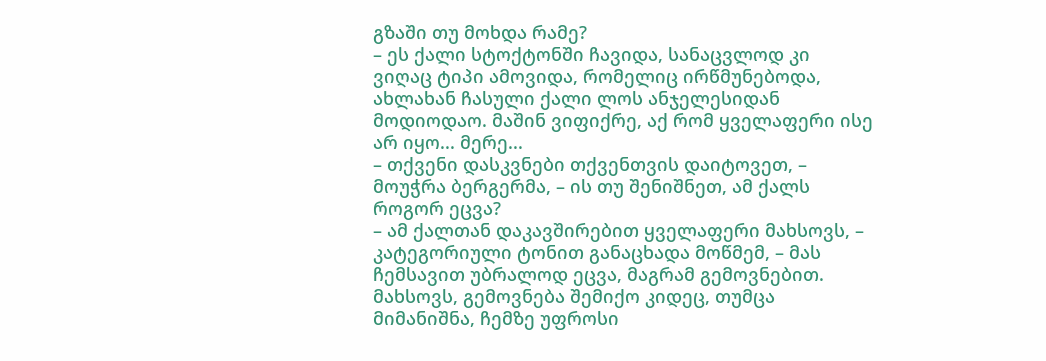გზაში თუ მოხდა რამე?
– ეს ქალი სტოქტონში ჩავიდა, სანაცვლოდ კი ვიღაც ტიპი ამოვიდა, რომელიც ირწმუნებოდა, ახლახან ჩასული ქალი ლოს ანჯელესიდან მოდიოდაო. მაშინ ვიფიქრე, აქ რომ ყველაფერი ისე არ იყო... მერე...
– თქვენი დასკვნები თქვენთვის დაიტოვეთ, – მოუჭრა ბერგერმა, – ის თუ შენიშნეთ, ამ ქალს როგორ ეცვა?
– ამ ქალთან დაკავშირებით ყველაფერი მახსოვს, – კატეგორიული ტონით განაცხადა მოწმემ, – მას ჩემსავით უბრალოდ ეცვა, მაგრამ გემოვნებით. მახსოვს, გემოვნება შემიქო კიდეც, თუმცა მიმანიშნა, ჩემზე უფროსი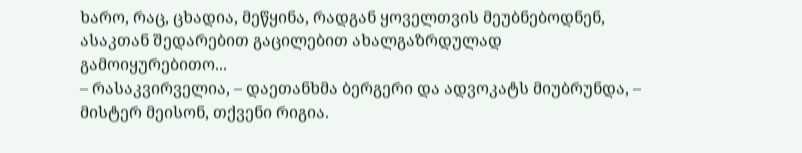ხარო, რაც, ცხადია, მეწყინა, რადგან ყოველთვის მეუბნებოდნენ, ასაკთან შედარებით გაცილებით ახალგაზრდულად გამოიყურებითო...
– რასაკვირველია, – დაეთანხმა ბერგერი და ადვოკატს მიუბრუნდა, – მისტერ მეისონ, თქვენი რიგია.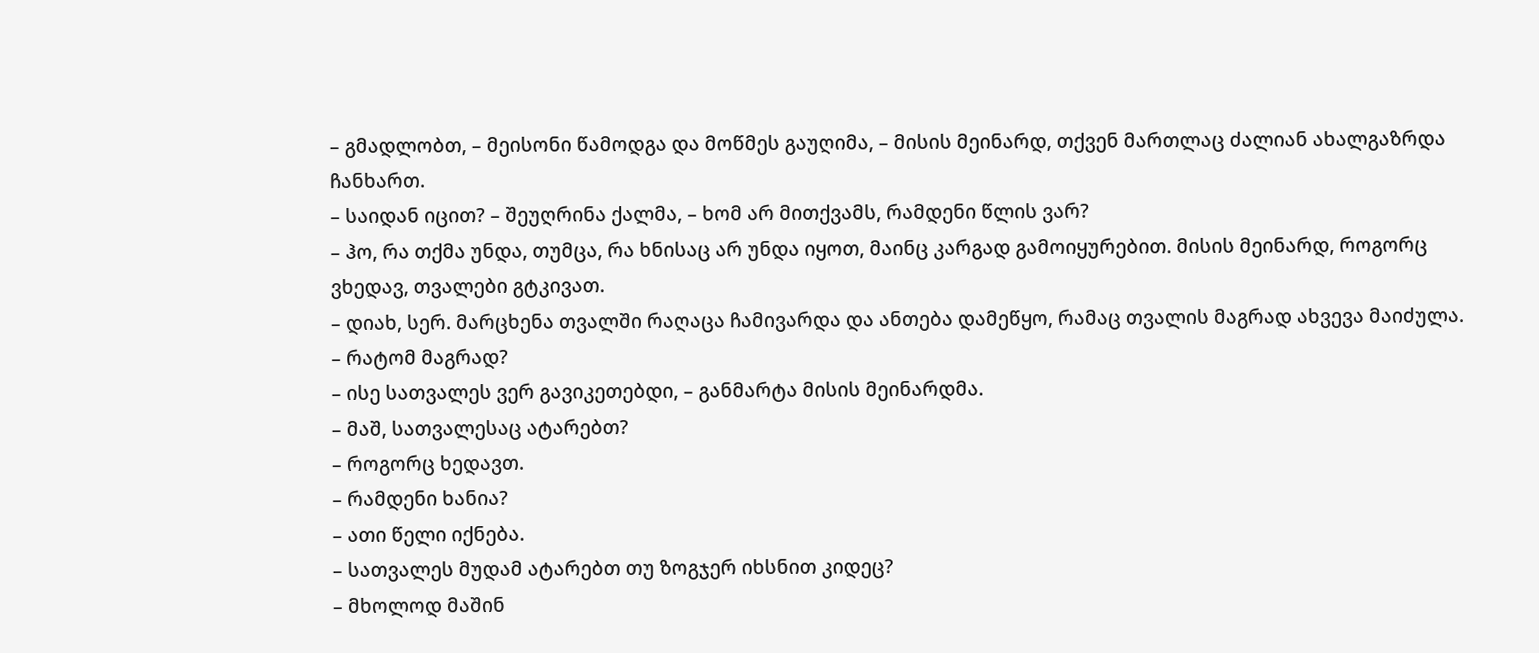– გმადლობთ, – მეისონი წამოდგა და მოწმეს გაუღიმა, – მისის მეინარდ, თქვენ მართლაც ძალიან ახალგაზრდა ჩანხართ.
– საიდან იცით? – შეუღრინა ქალმა, – ხომ არ მითქვამს, რამდენი წლის ვარ?
– ჰო, რა თქმა უნდა, თუმცა, რა ხნისაც არ უნდა იყოთ, მაინც კარგად გამოიყურებით. მისის მეინარდ, როგორც ვხედავ, თვალები გტკივათ.
– დიახ, სერ. მარცხენა თვალში რაღაცა ჩამივარდა და ანთება დამეწყო, რამაც თვალის მაგრად ახვევა მაიძულა.
– რატომ მაგრად?
– ისე სათვალეს ვერ გავიკეთებდი, – განმარტა მისის მეინარდმა.
– მაშ, სათვალესაც ატარებთ?
– როგორც ხედავთ.
– რამდენი ხანია?
– ათი წელი იქნება.
– სათვალეს მუდამ ატარებთ თუ ზოგჯერ იხსნით კიდეც?
– მხოლოდ მაშინ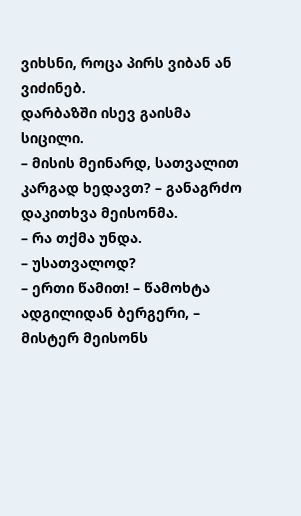ვიხსნი, როცა პირს ვიბან ან ვიძინებ.
დარბაზში ისევ გაისმა სიცილი.
– მისის მეინარდ, სათვალით კარგად ხედავთ? – განაგრძო დაკითხვა მეისონმა.
– რა თქმა უნდა.
– უსათვალოდ?
– ერთი წამით! – წამოხტა ადგილიდან ბერგერი, – მისტერ მეისონს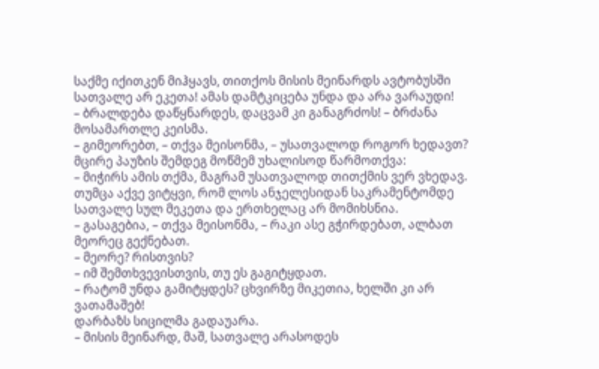საქმე იქითკენ მიჰყავს, თითქოს მისის მეინარდს ავტობუსში სათვალე არ ეკეთა! ამას დამტკიცება უნდა და არა ვარაუდი!
– ბრალდება დაწყნარდეს, დაცვამ კი განაგრძოს! – ბრძანა მოსამართლე კეისმა.
– გიმეორებთ, – თქვა მეისონმა, – უსათვალოდ როგორ ხედავთ?
მცირე პაუზის შემდეგ მოწმემ უხალისოდ წარმოთქვა:
– მიჭირს ამის თქმა, მაგრამ უსათვალოდ თითქმის ვერ ვხედავ. თუმცა აქვე ვიტყვი, რომ ლოს ანჯელესიდან საკრამენტომდე სათვალე სულ მეკეთა და ერთხელაც არ მომიხსნია.
– გასაგებია, – თქვა მეისონმა, – რაკი ასე გჭირდებათ, ალბათ მეორეც გექნებათ.
– მეორე? რისთვის?
– იმ შემთხვევისთვის, თუ ეს გაგიტყდათ.
– რატომ უნდა გამიტყდეს? ცხვირზე მიკეთია, ხელში კი არ ვათამაშებ!
დარბაზს სიცილმა გადაუარა.
– მისის მეინარდ, მაშ, სათვალე არასოდეს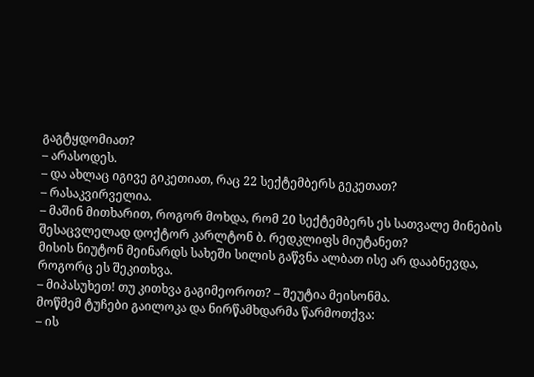გაგტყდომიათ?
– არასოდეს.
– და ახლაც იგივე გიკეთიათ, რაც 22 სექტემბერს გეკეთათ?
– რასაკვირველია.
– მაშინ მითხარით, როგორ მოხდა, რომ 20 სექტემბერს ეს სათვალე მინების შესაცვლელად დოქტორ კარლტონ ბ. რედკლიფს მიუტანეთ?
მისის ნიუტონ მეინარდს სახეში სილის გაწვნა ალბათ ისე არ დააბნევდა, როგორც ეს შეკითხვა.
– მიპასუხეთ! თუ კითხვა გაგიმეოროთ? – შეუტია მეისონმა.
მოწმემ ტუჩები გაილოკა და ნირწამხდარმა წარმოთქვა:
– ის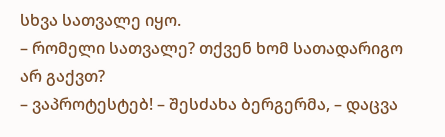სხვა სათვალე იყო.
– რომელი სათვალე? თქვენ ხომ სათადარიგო არ გაქვთ?
– ვაპროტესტებ! – შესძახა ბერგერმა, – დაცვა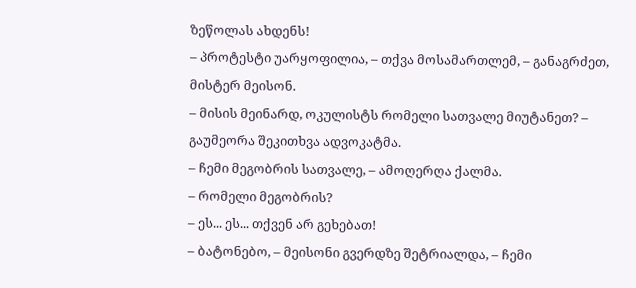ზეწოლას ახდენს!
– პროტესტი უარყოფილია, – თქვა მოსამართლემ, – განაგრძეთ, მისტერ მეისონ.
– მისის მეინარდ, ოკულისტს რომელი სათვალე მიუტანეთ? – გაუმეორა შეკითხვა ადვოკატმა.
– ჩემი მეგობრის სათვალე, – ამოღერღა ქალმა.
– რომელი მეგობრის?
– ეს... ეს... თქვენ არ გეხებათ!
– ბატონებო, – მეისონი გვერდზე შეტრიალდა, – ჩემი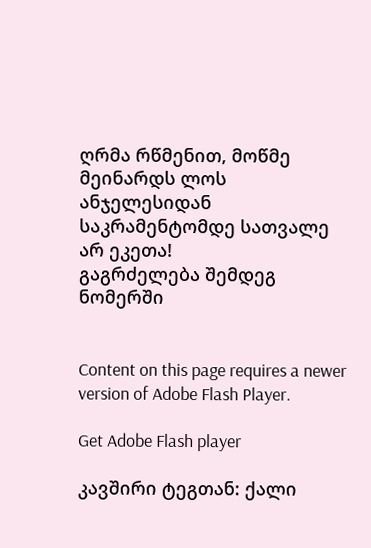ღრმა რწმენით, მოწმე მეინარდს ლოს ანჯელესიდან საკრამენტომდე სათვალე არ ეკეთა!
გაგრძელება შემდეგ ნომერში


Content on this page requires a newer version of Adobe Flash Player.

Get Adobe Flash player

კავშირი ტეგთან: ქალი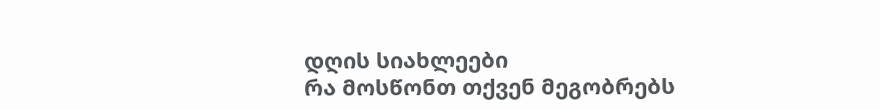დღის სიახლეები
რა მოსწონთ თქვენ მეგობრებს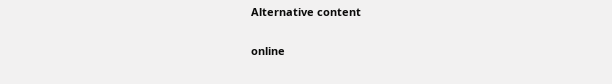Alternative content

online